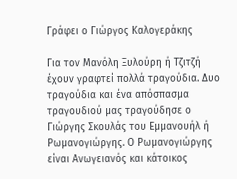Γράφει ο Γιώργος Καλογεράκης

Για τον Μανόλη Ξυλούρη ή Τζιτζή έχουν γραφτεί πολλά τραγούδια. Δυο τραγούδια και ένα απόσπασμα τραγουδιού μας τραγούδησε ο Γιώργης Σκουλάς του Εμμανουήλ ή Ρωμανογιώργης. Ο Ρωμανογιώργης είναι Ανωγειανός και κάτοικος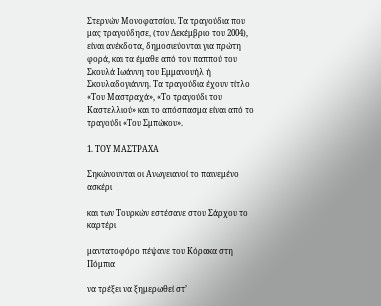Στερνών Μονοφατσίου. Τα τραγούδια που μας τραγούδησε, (τον Δεκέμβριο του 2004), είναι ανέκδοτα, δημοσιεύονται για πρώτη φορά, και τα έμαθε από τον παππού του Σκουλά Ιωάννη του Εμμανουήλ ή Σκουλαδογιάννη. Τα τραγούδια έχουν τίτλο «Του Μαστραχά», «Το τραγούδι του Καστελλιού» και το απόσπασμα είναι από το τραγούδι «Του Σμπώκου».

1. ΤΟΥ ΜΑΣΤΡΑΧΑ

Σηκώνουνται οι Ανωγειανοί το παινεμένο ασκέρι

και των Τουρκών εστέσανε στου Σάρχου το καρτέρι

μαντατοφόρο πέψανε του Κόρακα στη Πόμπια

να τρέξει να ξημερωθεί στ’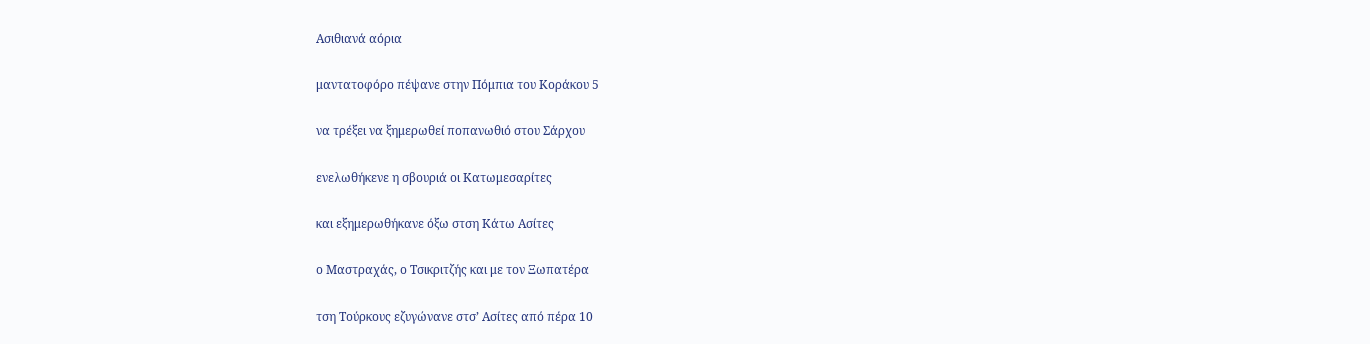Ασιθιανά αόρια

μαντατοφόρο πέψανε στην Πόμπια του Κοράκου 5

να τρέξει να ξημερωθεί ποπανωθιό στου Σάρχου

ενελωθήκενε η σβουριά οι Κατωμεσαρίτες

και εξημερωθήκανε όξω στση Κάτω Ασίτες

ο Μαστραχάς, ο Τσικριτζής και με τον Ξωπατέρα

τση Τούρκους εζυγώνανε στσ’ Ασίτες από πέρα 10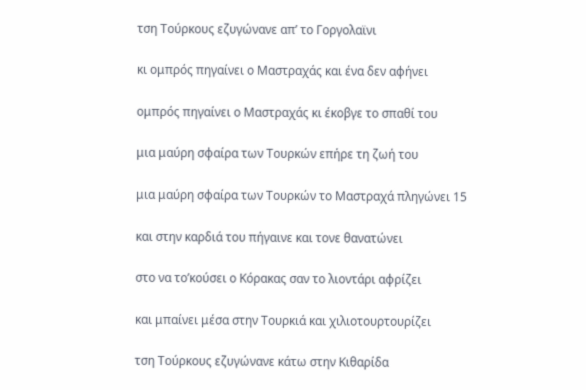τση Τούρκους εζυγώνανε απ’ το Γοργολαϊνι

κι ομπρός πηγαίνει ο Μαστραχάς και ένα δεν αφήνει

ομπρός πηγαίνει ο Μαστραχάς κι έκοβγε το σπαθί του

μια μαύρη σφαίρα των Τουρκών επήρε τη ζωή του

μια μαύρη σφαίρα των Τουρκών το Μαστραχά πληγώνει 15

και στην καρδιά του πήγαινε και τονε θανατώνει

στο να το’κούσει ο Κόρακας σαν το λιοντάρι αφρίζει

και μπαίνει μέσα στην Τουρκιά και χιλιοτουρτουρίζει

τση Τούρκους εζυγώνανε κάτω στην Κιθαρίδα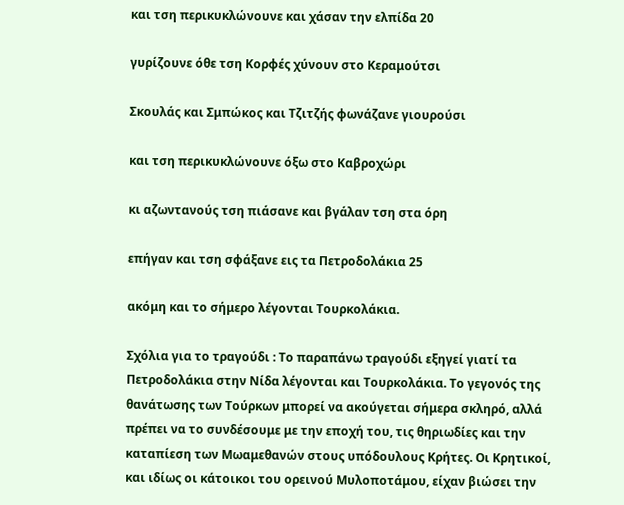και τση περικυκλώνουνε και χάσαν την ελπίδα 20

γυρίζουνε όθε τση Κορφές χύνουν στο Κεραμούτσι

Σκουλάς και Σμπώκος και Τζιτζής φωνάζανε γιουρούσι

και τση περικυκλώνουνε όξω στο Καβροχώρι

κι αζωντανούς τση πιάσανε και βγάλαν τση στα όρη

επήγαν και τση σφάξανε εις τα Πετροδολάκια 25

ακόμη και το σήμερο λέγονται Τουρκολάκια.

Σχόλια για το τραγούδι : Το παραπάνω τραγούδι εξηγεί γιατί τα Πετροδολάκια στην Νίδα λέγονται και Τουρκολάκια. Το γεγονός της θανάτωσης των Τούρκων μπορεί να ακούγεται σήμερα σκληρό, αλλά πρέπει να το συνδέσουμε με την εποχή του, τις θηριωδίες και την καταπίεση των Μωαμεθανών στους υπόδουλους Κρήτες. Οι Κρητικοί, και ιδίως οι κάτοικοι του ορεινού Μυλοποτάμου, είχαν βιώσει την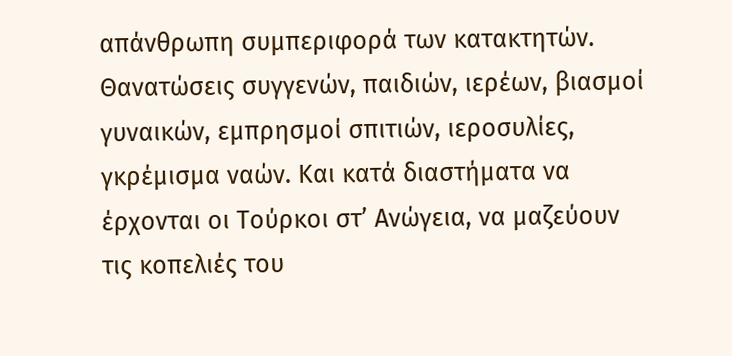απάνθρωπη συμπεριφορά των κατακτητών. Θανατώσεις συγγενών, παιδιών, ιερέων, βιασμοί γυναικών, εμπρησμοί σπιτιών, ιεροσυλίες, γκρέμισμα ναών. Και κατά διαστήματα να έρχονται οι Τούρκοι στ’ Ανώγεια, να μαζεύουν τις κοπελιές του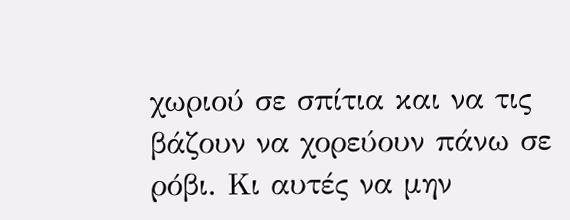χωριού σε σπίτια και να τις βάζουν να χορεύουν πάνω σε ρόβι. Κι αυτές να μην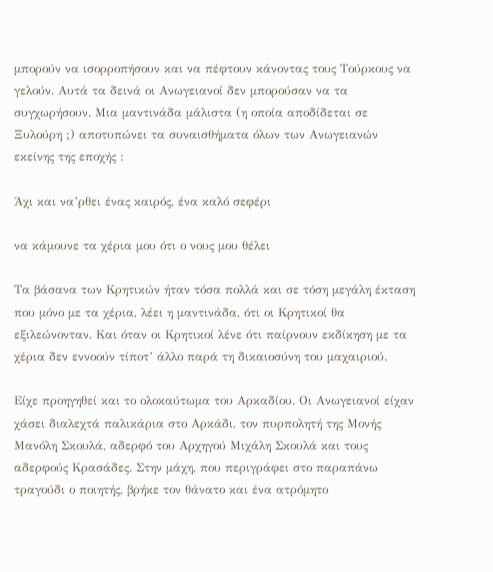μπορούν να ισορροπήσουν και να πέφτουν κάνοντας τους Τούρκους να γελούν. Αυτά τα δεινά οι Ανωγειανοί δεν μπορούσαν να τα συγχωρήσουν. Μια μαντινάδα μάλιστα (η οποία αποδίδεται σε Ξυλούρη ;) αποτυπώνει τα συναισθήματα όλων των Ανωγειανών εκείνης της εποχής :

Άχι και να’ρθει ένας καιρός, ένα καλό σεφέρι

να κάμουνε τα χέρια μου ότι ο νους μου θέλει

Τα βάσανα των Κρητικών ήταν τόσα πολλά και σε τόση μεγάλη έκταση που μόνο με τα χέρια, λέει η μαντινάδα, ότι οι Κρητικοί θα εξιλεώνονταν. Και όταν οι Κρητικοί λένε ότι παίρνουν εκδίκηση με τα χέρια δεν εννοούν τίποτ’ άλλο παρά τη δικαιοσύνη του μαχαιριού.

Είχε προηγηθεί και το ολοκαύτωμα του Αρκαδίου. Οι Ανωγειανοί είχαν χάσει διαλεχτά παλικάρια στο Αρκάδι, τον πυρπολητή της Μονής Μανόλη Σκουλά, αδερφό του Αρχηγού Μιχάλη Σκουλά και τους αδερφούς Κρασάδες. Στην μάχη, που περιγράφει στο παραπάνω τραγούδι ο ποιητής, βρήκε τον θάνατο και ένα ατρόμητο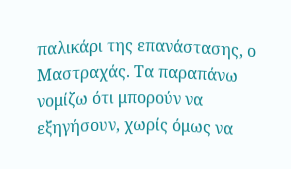παλικάρι της επανάστασης, ο Μαστραχάς. Τα παραπάνω νομίζω ότι μπορούν να εξηγήσουν, χωρίς όμως να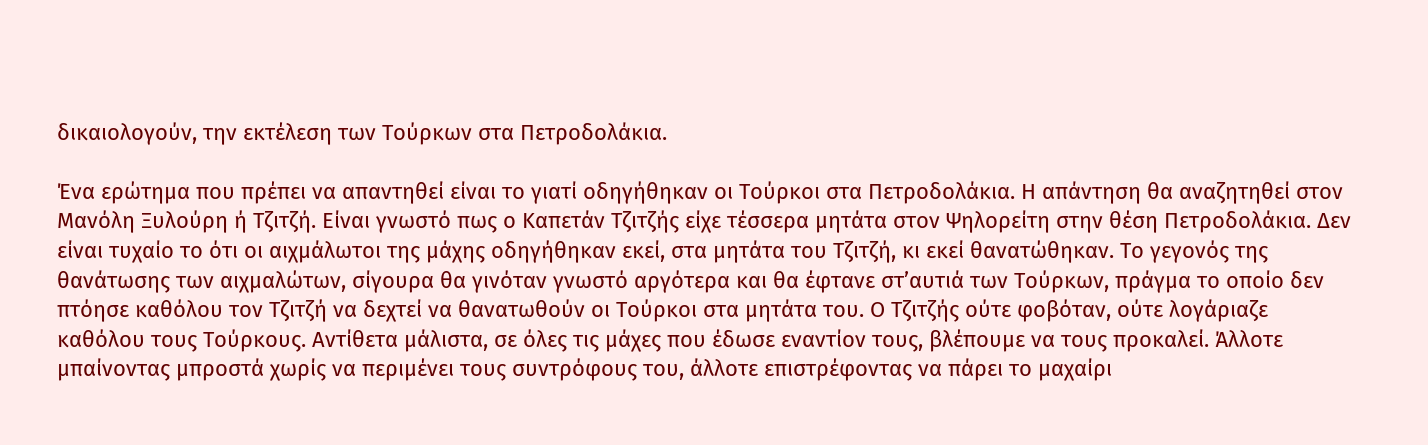δικαιολογούν, την εκτέλεση των Τούρκων στα Πετροδολάκια.

Ένα ερώτημα που πρέπει να απαντηθεί είναι το γιατί οδηγήθηκαν οι Τούρκοι στα Πετροδολάκια. Η απάντηση θα αναζητηθεί στον Μανόλη Ξυλούρη ή Τζιτζή. Είναι γνωστό πως ο Καπετάν Τζιτζής είχε τέσσερα μητάτα στον Ψηλορείτη στην θέση Πετροδολάκια. Δεν είναι τυχαίο το ότι οι αιχμάλωτοι της μάχης οδηγήθηκαν εκεί, στα μητάτα του Τζιτζή, κι εκεί θανατώθηκαν. Το γεγονός της θανάτωσης των αιχμαλώτων, σίγουρα θα γινόταν γνωστό αργότερα και θα έφτανε στ’αυτιά των Τούρκων, πράγμα το οποίο δεν πτόησε καθόλου τον Τζιτζή να δεχτεί να θανατωθούν οι Τούρκοι στα μητάτα του. Ο Τζιτζής ούτε φοβόταν, ούτε λογάριαζε καθόλου τους Τούρκους. Αντίθετα μάλιστα, σε όλες τις μάχες που έδωσε εναντίον τους, βλέπουμε να τους προκαλεί. Άλλοτε μπαίνοντας μπροστά χωρίς να περιμένει τους συντρόφους του, άλλοτε επιστρέφοντας να πάρει το μαχαίρι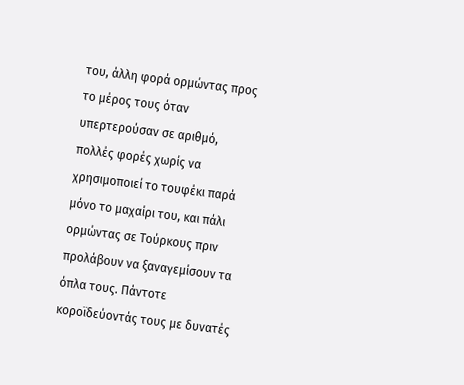του, άλλη φορά ορμώντας προς το μέρος τους όταν υπερτερούσαν σε αριθμό, πολλές φορές χωρίς να χρησιμοποιεί το τουφέκι παρά μόνο το μαχαίρι του, και πάλι ορμώντας σε Τούρκους πριν προλάβουν να ξαναγεμίσουν τα όπλα τους. Πάντοτε κοροϊδεύοντάς τους με δυνατές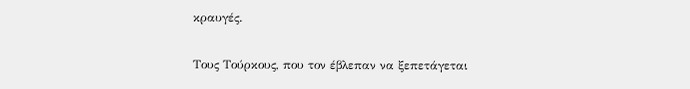κραυγές.

Τους Τούρκους, που τον έβλεπαν να ξεπετάγεται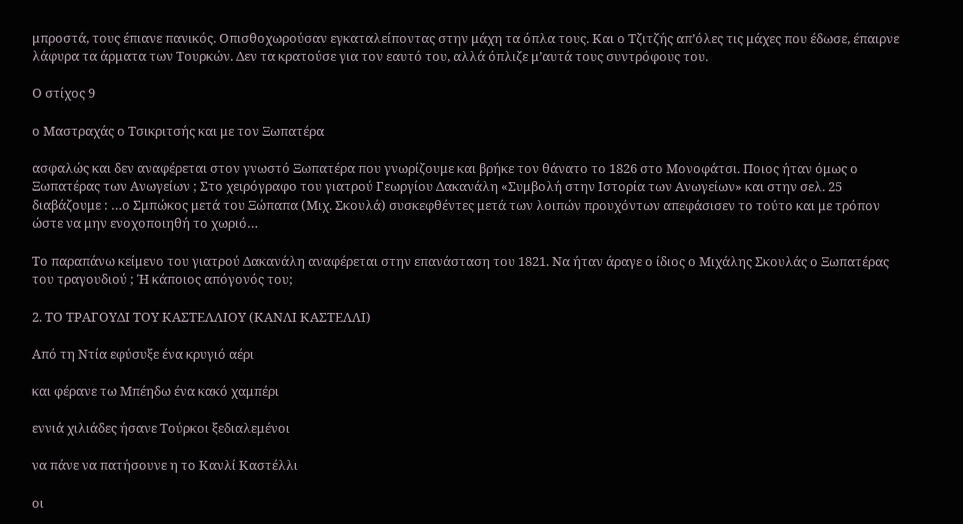μπροστά, τους έπιανε πανικός. Οπισθοχωρούσαν εγκαταλείποντας στην μάχη τα όπλα τους. Και ο Τζιτζής απ’όλες τις μάχες που έδωσε, έπαιρνε λάφυρα τα άρματα των Τουρκών. Δεν τα κρατούσε για τον εαυτό του, αλλά όπλιζε μ’αυτά τους συντρόφους του.

Ο στίχος 9

ο Μαστραχάς ο Τσικριτσής και με τον Ξωπατέρα

ασφαλώς και δεν αναφέρεται στον γνωστό Ξωπατέρα που γνωρίζουμε και βρήκε τον θάνατο το 1826 στο Μονοφάτσι. Ποιος ήταν όμως ο Ξωπατέρας των Ανωγείων ; Στο χειρόγραφο του γιατρού Γεωργίου Δακανάλη «Συμβολή στην Ιστορία των Ανωγείων» και στην σελ. 25 διαβάζουμε : …ο Σμπώκος μετά του Ξώπαπα (Μιχ. Σκουλά) συσκεφθέντες μετά των λοιπών προυχόντων απεφάσισεν το τούτο και με τρόπον ώστε να μην ενοχοποιηθή το χωριό…

Το παραπάνω κείμενο του γιατρού Δακανάλη αναφέρεται στην επανάσταση του 1821. Να ήταν άραγε ο ίδιος ο Μιχάλης Σκουλάς ο Ξωπατέρας του τραγουδιού ; Ή κάποιος απόγονός του;

2. ΤΟ ΤΡΑΓΟΥΔΙ ΤΟΥ ΚΑΣΤΕΛΛΙΟΥ (ΚΑΝΛΙ ΚΑΣΤΕΛΛΙ)

Από τη Ντία εφύσυξε ένα κρυγιό αέρι

και φέρανε τω Μπέηδω ένα κακό χαμπέρι

εννιά χιλιάδες ήσανε Τούρκοι ξεδιαλεμένοι

να πάνε να πατήσουνε η το Κανλί Καστέλλι

οι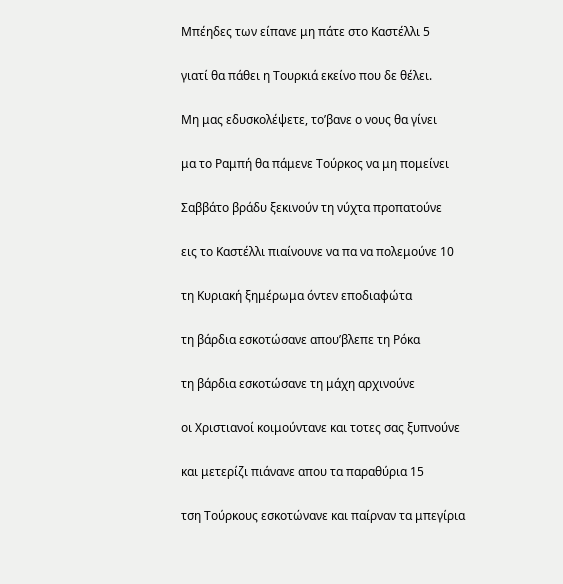Μπέηδες των είπανε μη πάτε στο Καστέλλι 5

γιατί θα πάθει η Τουρκιά εκείνο που δε θέλει.

Μη μας εδυσκολέψετε, το’βανε ο νους θα γίνει

μα το Ραμπή θα πάμενε Τούρκος να μη πομείνει

Σαββάτο βράδυ ξεκινούν τη νύχτα προπατούνε

εις το Καστέλλι πιαίνουνε να πα να πολεμούνε 10

τη Κυριακή ξημέρωμα όντεν εποδιαφώτα

τη βάρδια εσκοτώσανε απου’βλεπε τη Ρόκα

τη βάρδια εσκοτώσανε τη μάχη αρχινούνε

οι Χριστιανοί κοιμούντανε και τοτες σας ξυπνούνε

και μετερίζι πιάνανε απου τα παραθύρια 15

τση Τούρκους εσκοτώνανε και παίρναν τα μπεγίρια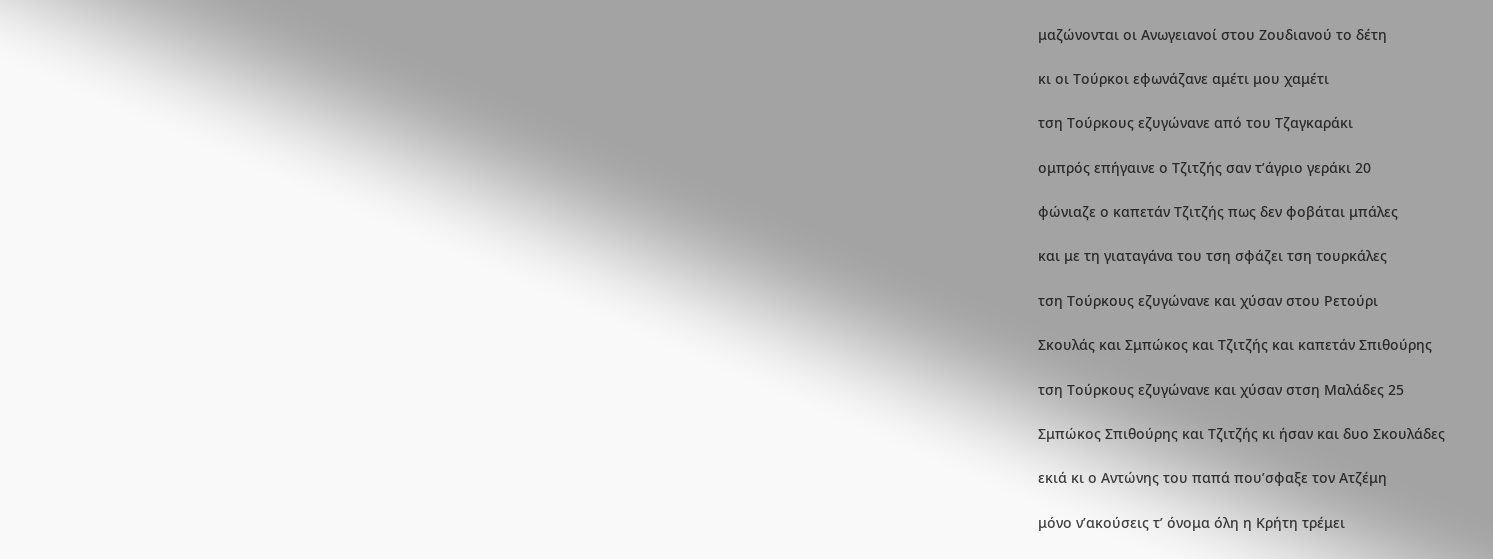μαζώνονται οι Ανωγειανοί στου Ζουδιανού το δέτη

κι οι Τούρκοι εφωνάζανε αμέτι μου χαμέτι

τση Τούρκους εζυγώνανε από του Τζαγκαράκι

ομπρός επήγαινε ο Τζιτζής σαν τ’άγριο γεράκι 20

φώνιαζε ο καπετάν Τζιτζής πως δεν φοβάται μπάλες

και με τη γιαταγάνα του τση σφάζει τση τουρκάλες

τση Τούρκους εζυγώνανε και χύσαν στου Ρετούρι

Σκουλάς και Σμπώκος και Τζιτζής και καπετάν Σπιθούρης

τση Τούρκους εζυγώνανε και χύσαν στση Μαλάδες 25

Σμπώκος Σπιθούρης και Τζιτζής κι ήσαν και δυο Σκουλάδες

εκιά κι ο Αντώνης του παπά που’σφαξε τον Ατζέμη

μόνο ν’ακούσεις τ’ όνομα όλη η Κρήτη τρέμει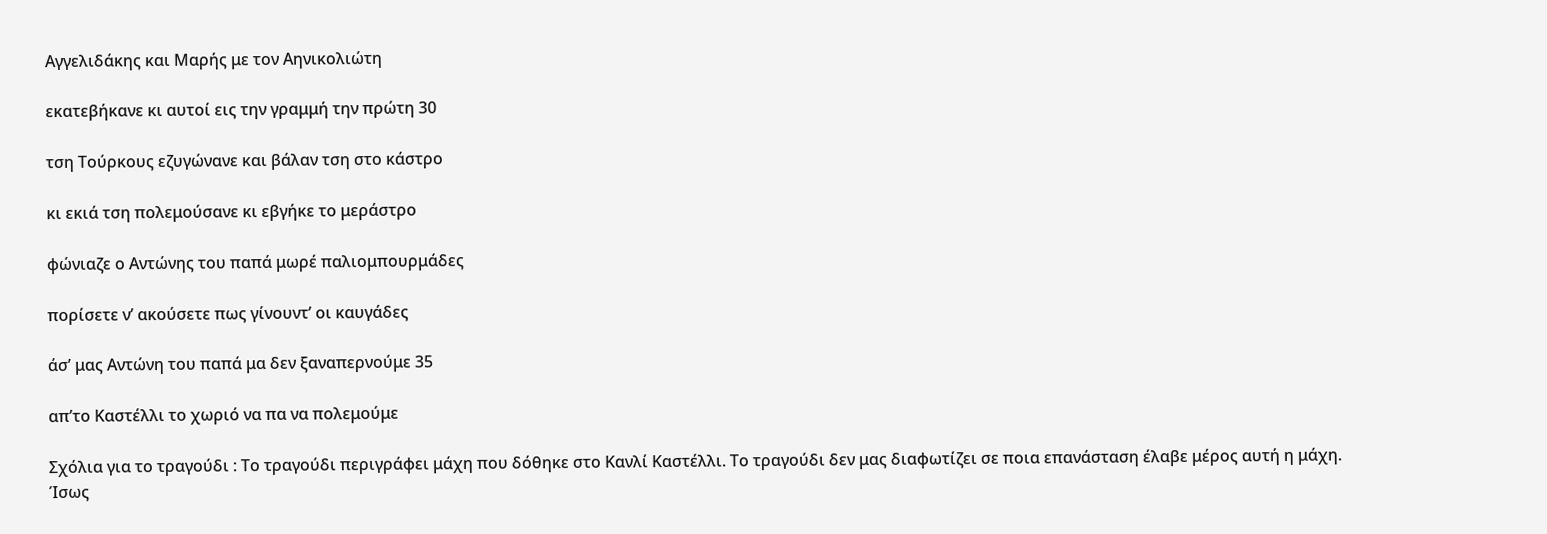Αγγελιδάκης και Μαρής με τον Αηνικολιώτη

εκατεβήκανε κι αυτοί εις την γραμμή την πρώτη 30

τση Τούρκους εζυγώνανε και βάλαν τση στο κάστρο

κι εκιά τση πολεμούσανε κι εβγήκε το μεράστρο

φώνιαζε ο Αντώνης του παπά μωρέ παλιομπουρμάδες

πορίσετε ν’ ακούσετε πως γίνουντ’ οι καυγάδες

άσ’ μας Αντώνη του παπά μα δεν ξαναπερνούμε 35

απ’το Καστέλλι το χωριό να πα να πολεμούμε

Σχόλια για το τραγούδι : Το τραγούδι περιγράφει μάχη που δόθηκε στο Κανλί Καστέλλι. Το τραγούδι δεν μας διαφωτίζει σε ποια επανάσταση έλαβε μέρος αυτή η μάχη. Ίσως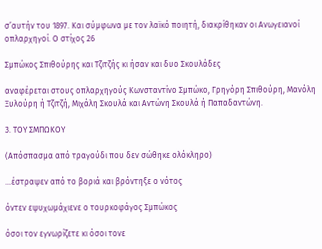σ’αυτήν του 1897. Και σύμφωνα με τον λαϊκό ποιητή, διακρίθηκαν οι Ανωγειανοί οπλαρχηγοί. Ο στίχος 26

Σμπώκος Σπιθούρης και Τζιτζής κι ήσαν και δυο Σκουλάδες

αναφέρεται στους οπλαρχηγούς Κωνσταντίνο Σμπώκο, Γρηγόρη Σπιθούρη, Μανόλη Ξυλούρη ή Τζιτζή, Μιχάλη Σκουλά και Αντώνη Σκουλά ή Παπαδαντώνη.

3. ΤΟΥ ΣΜΠΩΚΟΥ

(Απόσπασμα από τραγούδι που δεν σώθηκε ολόκληρο)

…έστραψεν από το βοριά και βρόντηξε ο νότος

όντεν εψυχωμάχιενε ο τουρκοφάγος Σμπώκος

όσοι τον εγνωρίζετε κι όσοι τονε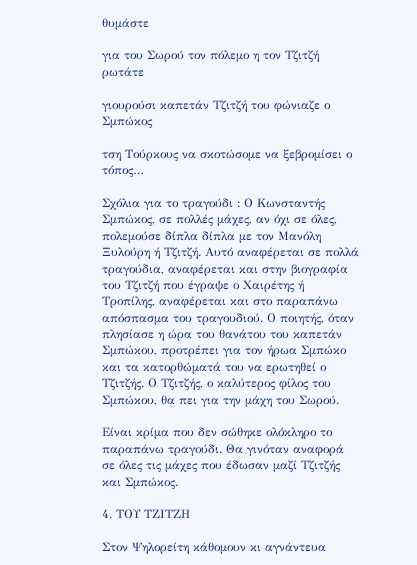θυμάστε

για του Σωρού τον πόλεμο η τον Τζιτζή ρωτάτε

γιουρούσι καπετάν Τζιτζή του φώνιαζε ο Σμπώκος

τση Τούρκους να σκοτώσομε να ξεβρομίσει ο τόπος…

Σχόλια για το τραγούδι : Ο Κωνσταντής Σμπώκος, σε πολλές μάχες, αν όχι σε όλες, πολεμούσε δίπλα δίπλα με τον Μανόλη Ξυλούρη ή Τζιτζή. Αυτό αναφέρεται σε πολλά τραγούδια, αναφέρεται και στην βιογραφία του Τζιτζή που έγραψε ο Χαιρέτης ή Τροπίλης, αναφέρεται και στο παραπάνω απόσπασμα του τραγουδιού. Ο ποιητής, όταν πλησίασε η ώρα του θανάτου του καπετάν Σμπώκου, προτρέπει για τον ήρωα Σμπώκο και τα κατορθώματά του να ερωτηθεί ο Τζιτζής. Ο Τζιτζής, ο καλύτερος φίλος του Σμπώκου, θα πει για την μάχη του Σωρού.

Είναι κρίμα που δεν σώθηκε ολόκληρο το παραπάνω τραγούδι. Θα γινόταν αναφορά σε όλες τις μάχες που έδωσαν μαζί Τζιτζής και Σμπώκος.

4. ΤΟΥ ΤΖΙΤΖΗ

Στον Ψηλορείτη κάθομουν κι αγνάντευα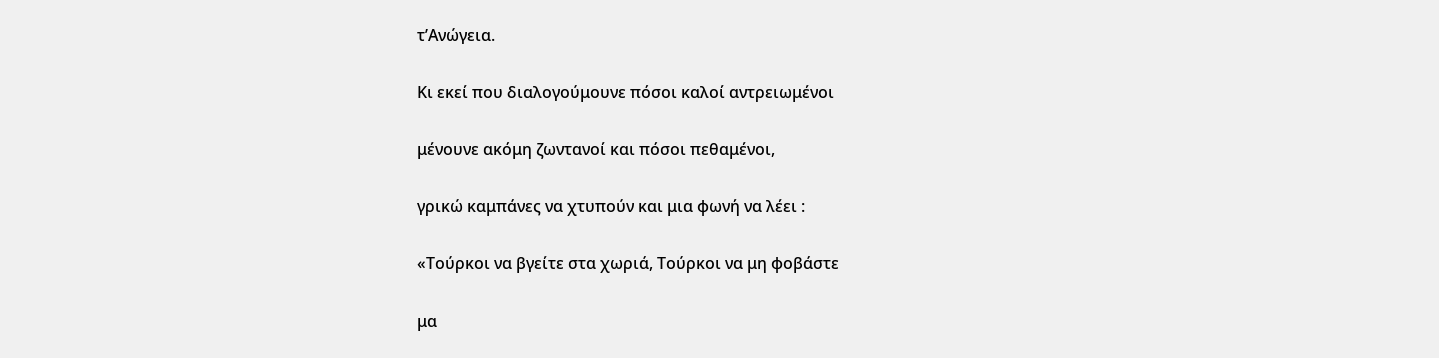τ’Ανώγεια.

Κι εκεί που διαλογούμουνε πόσοι καλοί αντρειωμένοι

μένουνε ακόμη ζωντανοί και πόσοι πεθαμένοι,

γρικώ καμπάνες να χτυπούν και μια φωνή να λέει :

«Τούρκοι να βγείτε στα χωριά, Τούρκοι να μη φοβάστε

μα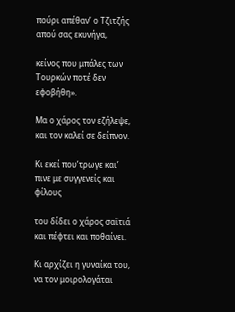πούρι απέθαν’ ο Τζιτζής απού σας εκυνήγα,

κείνος που μπάλες των Τουρκών ποτέ δεν εφοβήθη».

Μα ο χάρος τον εζήλεψε, και τον καλεί σε δείπνον.

Κι εκεί που’τρωγε και’ πινε με συγγενείς και φίλους

του δίδει ο χάρος σαϊτιά και πέφτει και ποθαίνει.

Κι αρχίζει η γυναίκα του, να τον μοιρολογάται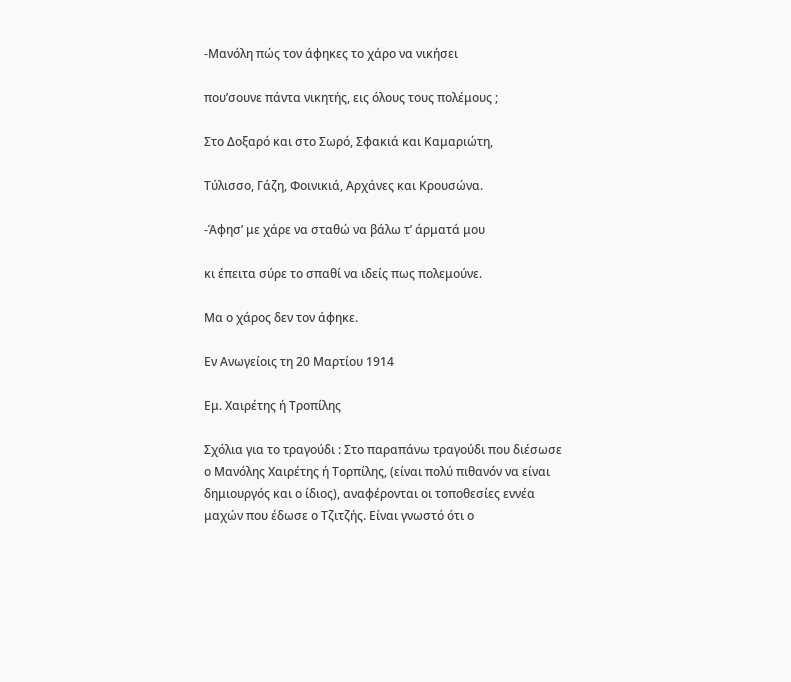-Μανόλη πώς τον άφηκες το χάρο να νικήσει

που’σουνε πάντα νικητής, εις όλους τους πολέμους ;

Στο Δοξαρό και στο Σωρό, Σφακιά και Καμαριώτη,

Τύλισσο, Γάζη, Φοινικιά, Αρχάνες και Κρουσώνα.

-Άφησ’ με χάρε να σταθώ να βάλω τ’ άρματά μου

κι έπειτα σύρε το σπαθί να ιδείς πως πολεμούνε.

Μα ο χάρος δεν τον άφηκε.

Εν Ανωγείοις τη 20 Μαρτίου 1914

Εμ. Χαιρέτης ή Τροπίλης

Σχόλια για το τραγούδι : Στο παραπάνω τραγούδι που διέσωσε ο Μανόλης Χαιρέτης ή Τορπίλης, (είναι πολύ πιθανόν να είναι δημιουργός και ο ίδιος), αναφέρονται οι τοποθεσίες εννέα μαχών που έδωσε ο Τζιτζής. Είναι γνωστό ότι ο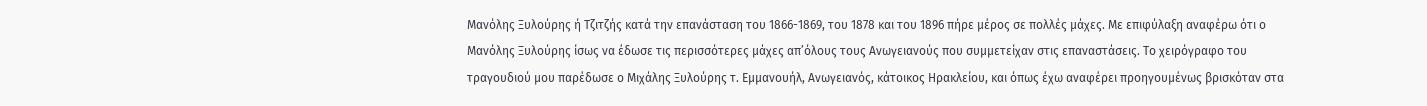Μανόλης Ξυλούρης ή Τζιτζής κατά την επανάσταση του 1866-1869, του 1878 και του 1896 πήρε μέρος σε πολλές μάχες. Με επιφύλαξη αναφέρω ότι ο Μανόλης Ξυλούρης ίσως να έδωσε τις περισσότερες μάχες απ’όλους τους Ανωγειανούς που συμμετείχαν στις επαναστάσεις. Το χειρόγραφο του τραγουδιού μου παρέδωσε ο Μιχάλης Ξυλούρης τ. Εμμανουήλ, Ανωγειανός, κάτοικος Ηρακλείου, και όπως έχω αναφέρει προηγουμένως βρισκόταν στα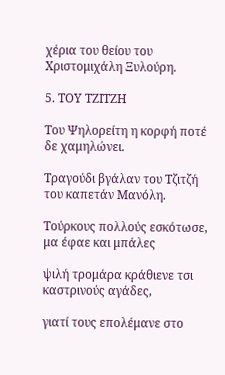χέρια του θείου του Χριστομιχάλη Ξυλούρη.

5. ΤΟΥ ΤΖΙΤΖΗ

Του Ψηλορείτη η κορφή ποτέ δε χαμηλώνει.

Τραγούδι βγάλαν του Τζιτζή του καπετάν Μανόλη.

Τούρκους πολλούς εσκότωσε, μα έφαε και μπάλες

ψιλή τρομάρα κράθιενε τσι καστρινούς αγάδες,

γιατί τους επολέμανε στο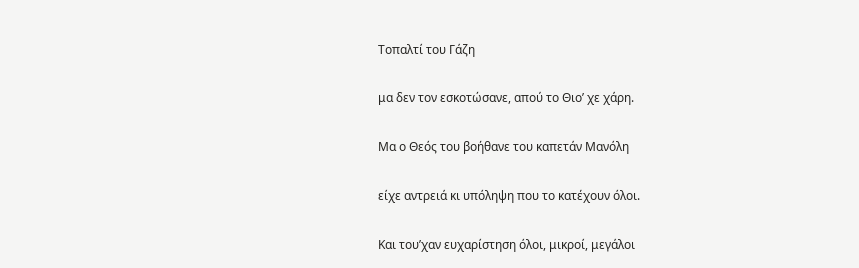Τοπαλτί του Γάζη

μα δεν τον εσκοτώσανε, απού το Θιο’ χε χάρη.

Μα ο Θεός του βοήθανε του καπετάν Μανόλη

είχε αντρειά κι υπόληψη που το κατέχουν όλοι.

Και του’χαν ευχαρίστηση όλοι, μικροί, μεγάλοι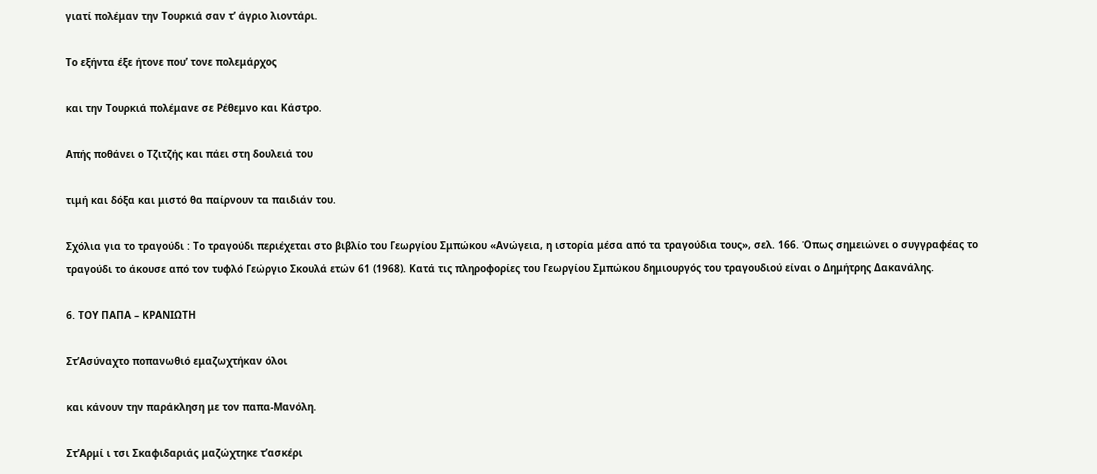γιατί πολέμαν την Τουρκιά σαν τ’ άγριο λιοντάρι.

Το εξήντα έξε ήτονε που’ τονε πολεμάρχος

και την Τουρκιά πολέμανε σε Ρέθεμνο και Κάστρο.

Απής ποθάνει ο Τζιτζής και πάει στη δουλειά του

τιμή και δόξα και μιστό θα παίρνουν τα παιδιάν του.

Σχόλια για το τραγούδι : Το τραγούδι περιέχεται στο βιβλίο του Γεωργίου Σμπώκου «Ανώγεια, η ιστορία μέσα από τα τραγούδια τους», σελ. 166. Όπως σημειώνει ο συγγραφέας το τραγούδι το άκουσε από τον τυφλό Γεώργιο Σκουλά ετών 61 (1968). Κατά τις πληροφορίες του Γεωργίου Σμπώκου δημιουργός του τραγουδιού είναι ο Δημήτρης Δακανάλης.

6. ΤΟΥ ΠΑΠΑ – ΚΡΑΝΙΩΤΗ

Στ’Ασύναχτο ποπανωθιό εμαζωχτήκαν όλοι

και κάνουν την παράκληση με τον παπα-Μανόλη.

Στ’Αρμί ι τσι Σκαφιδαριάς μαζώχτηκε τ’ασκέρι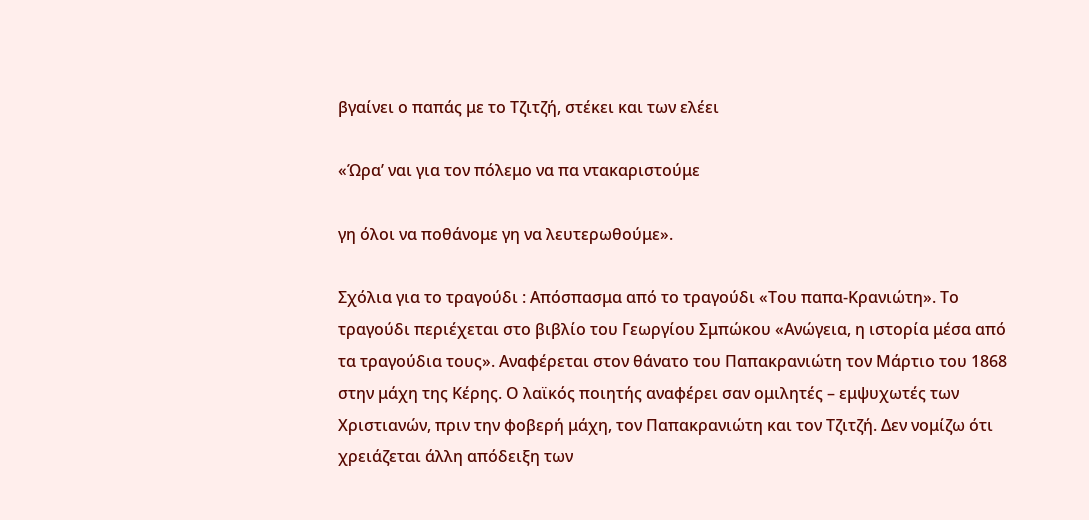βγαίνει ο παπάς με το Τζιτζή, στέκει και των ελέει

«Ώρα’ ναι για τον πόλεμο να πα ντακαριστούμε

γη όλοι να ποθάνομε γη να λευτερωθούμε».

Σχόλια για το τραγούδι : Απόσπασμα από το τραγούδι «Του παπα-Κρανιώτη». Το τραγούδι περιέχεται στο βιβλίο του Γεωργίου Σμπώκου «Ανώγεια, η ιστορία μέσα από τα τραγούδια τους». Αναφέρεται στον θάνατο του Παπακρανιώτη τον Μάρτιο του 1868 στην μάχη της Κέρης. Ο λαϊκός ποιητής αναφέρει σαν ομιλητές – εμψυχωτές των Χριστιανών, πριν την φοβερή μάχη, τον Παπακρανιώτη και τον Τζιτζή. Δεν νομίζω ότι χρειάζεται άλλη απόδειξη των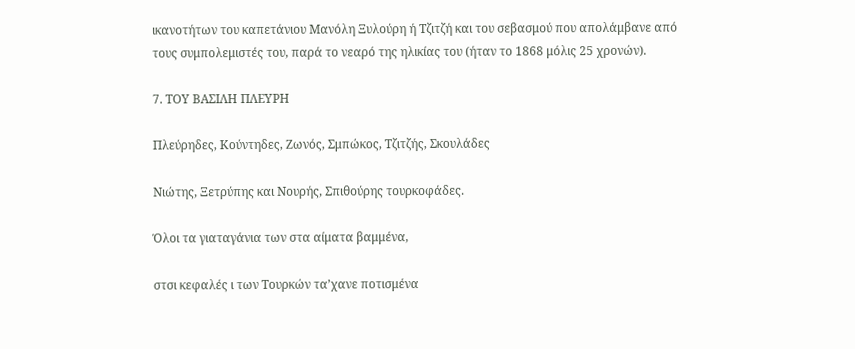ικανοτήτων του καπετάνιου Μανόλη Ξυλούρη ή Τζιτζή και του σεβασμού που απολάμβανε από τους συμπολεμιστές του, παρά το νεαρό της ηλικίας του (ήταν το 1868 μόλις 25 χρονών).

7. ΤΟΥ ΒΑΣΙΛΗ ΠΛΕΥΡΗ

Πλεύρηδες, Κούντηδες, Ζωνός, Σμπώκος, Τζιτζής, Σκουλάδες

Νιώτης, Ξετρύπης και Νουρής, Σπιθούρης τουρκοφάδες.

Όλοι τα γιαταγάνια των στα αίματα βαμμένα,

στσι κεφαλές ι των Τουρκών τα’χανε ποτισμένα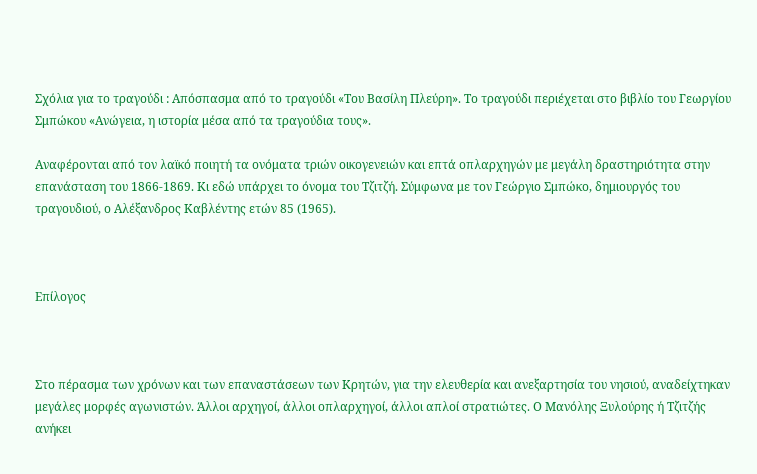Σχόλια για το τραγούδι : Απόσπασμα από το τραγούδι «Του Βασίλη Πλεύρη». Το τραγούδι περιέχεται στο βιβλίο του Γεωργίου Σμπώκου «Ανώγεια, η ιστορία μέσα από τα τραγούδια τους».

Αναφέρονται από τον λαϊκό ποιητή τα ονόματα τριών οικογενειών και επτά οπλαρχηγών με μεγάλη δραστηριότητα στην επανάσταση του 1866-1869. Κι εδώ υπάρχει το όνομα του Τζιτζή. Σύμφωνα με τον Γεώργιο Σμπώκο, δημιουργός του τραγουδιού, ο Αλέξανδρος Καβλέντης ετών 85 (1965).



Επίλογος



Στο πέρασμα των χρόνων και των επαναστάσεων των Κρητών, για την ελευθερία και ανεξαρτησία του νησιού, αναδείχτηκαν μεγάλες μορφές αγωνιστών. Άλλοι αρχηγοί, άλλοι οπλαρχηγοί, άλλοι απλοί στρατιώτες. Ο Μανόλης Ξυλούρης ή Τζιτζής ανήκει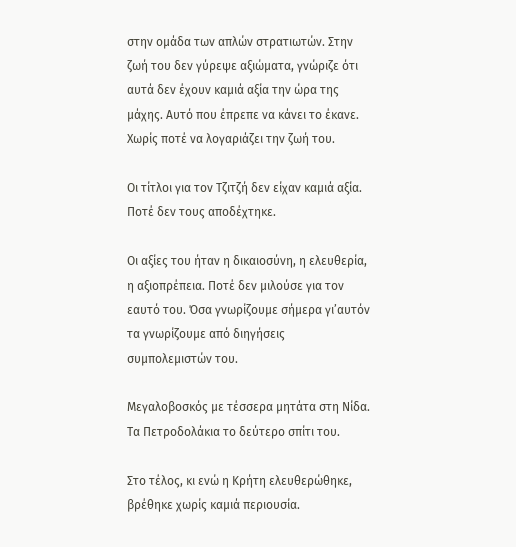στην ομάδα των απλών στρατιωτών. Στην ζωή του δεν γύρεψε αξιώματα, γνώριζε ότι αυτά δεν έχουν καμιά αξία την ώρα της μάχης. Αυτό που έπρεπε να κάνει το έκανε. Χωρίς ποτέ να λογαριάζει την ζωή του.

Οι τίτλοι για τον Τζιτζή δεν είχαν καμιά αξία. Ποτέ δεν τους αποδέχτηκε.

Οι αξίες του ήταν η δικαιοσύνη, η ελευθερία, η αξιοπρέπεια. Ποτέ δεν μιλούσε για τον εαυτό του. Όσα γνωρίζουμε σήμερα γι’αυτόν τα γνωρίζουμε από διηγήσεις συμπολεμιστών του.

Μεγαλοβοσκός με τέσσερα μητάτα στη Νίδα. Τα Πετροδολάκια το δεύτερο σπίτι του.

Στο τέλος, κι ενώ η Κρήτη ελευθερώθηκε, βρέθηκε χωρίς καμιά περιουσία.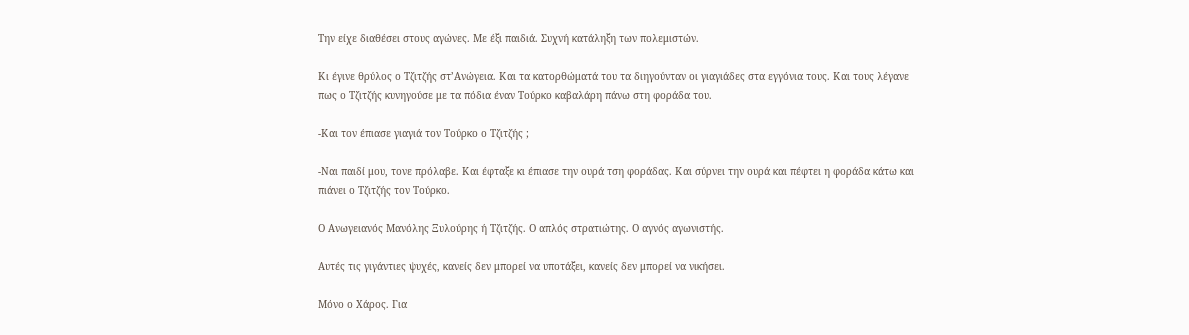Την είχε διαθέσει στους αγώνες. Με έξι παιδιά. Συχνή κατάληξη των πολεμιστών.

Κι έγινε θρύλος ο Τζιτζής στ’Ανώγεια. Και τα κατορθώματά του τα διηγούνταν οι γιαγιάδες στα εγγόνια τους. Και τους λέγανε πως ο Τζιτζής κυνηγούσε με τα πόδια έναν Τούρκο καβαλάρη πάνω στη φοράδα του.

-Και τον έπιασε γιαγιά τον Τούρκο ο Τζιτζής ;

-Ναι παιδί μου, τονε πρόλαβε. Και έφταξε κι έπιασε την ουρά τση φοράδας. Και σύρνει την ουρά και πέφτει η φοράδα κάτω και πιάνει ο Τζιτζής τον Τούρκο.

Ο Ανωγειανός Μανόλης Ξυλούρης ή Τζιτζής. Ο απλός στρατιώτης. Ο αγνός αγωνιστής.

Αυτές τις γιγάντιες ψυχές, κανείς δεν μπορεί να υποτάξει, κανείς δεν μπορεί να νικήσει.

Μόνο ο Χάρος. Για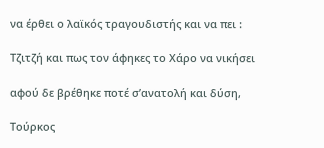να έρθει ο λαϊκός τραγουδιστής και να πει :

Τζιτζή και πως τον άφηκες το Χάρο να νικήσει

αφού δε βρέθηκε ποτέ σ’ανατολή και δύση,

Τούρκος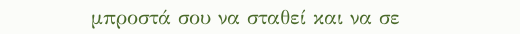μπροστά σου να σταθεί και να σε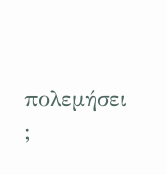πολεμήσει ;